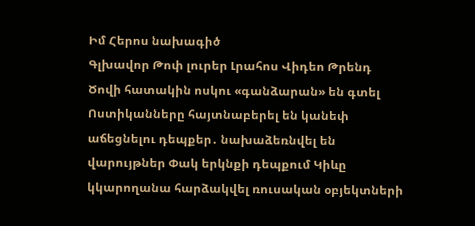Իմ Հերոս նախագիծ
Գլխավոր Թոփ լուրեր Լրահոս Վիդեո Թրենդ
Ծովի հատակին ոսկու «գանձարան» են գտել Ոստիկանները հայտնաբերել են կանեփ աճեցնելու դեպքեր․ նախաձեռնվել են վարույթներ Փակ երկնքի դեպքում Կիևը կկարողանա հարձակվել ռուսական օբյեկտների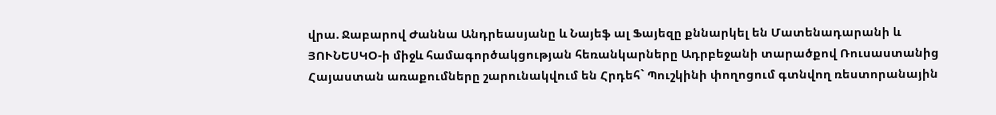վրա. Ջաբարով Ժաննա Անդրեասյանը և Նայեֆ ալ Ֆայեզը քննարկել են Մատենադարանի և ՅՈՒՆԵՍԿՕ-ի միջև համագործակցության հեռանկարները Ադրբեջանի տարածքով Ռուսաստանից Հայաստան առաքումները շարունակվում են Հրդեհ` Պուշկինի փողոցում գտնվող ռեստորանային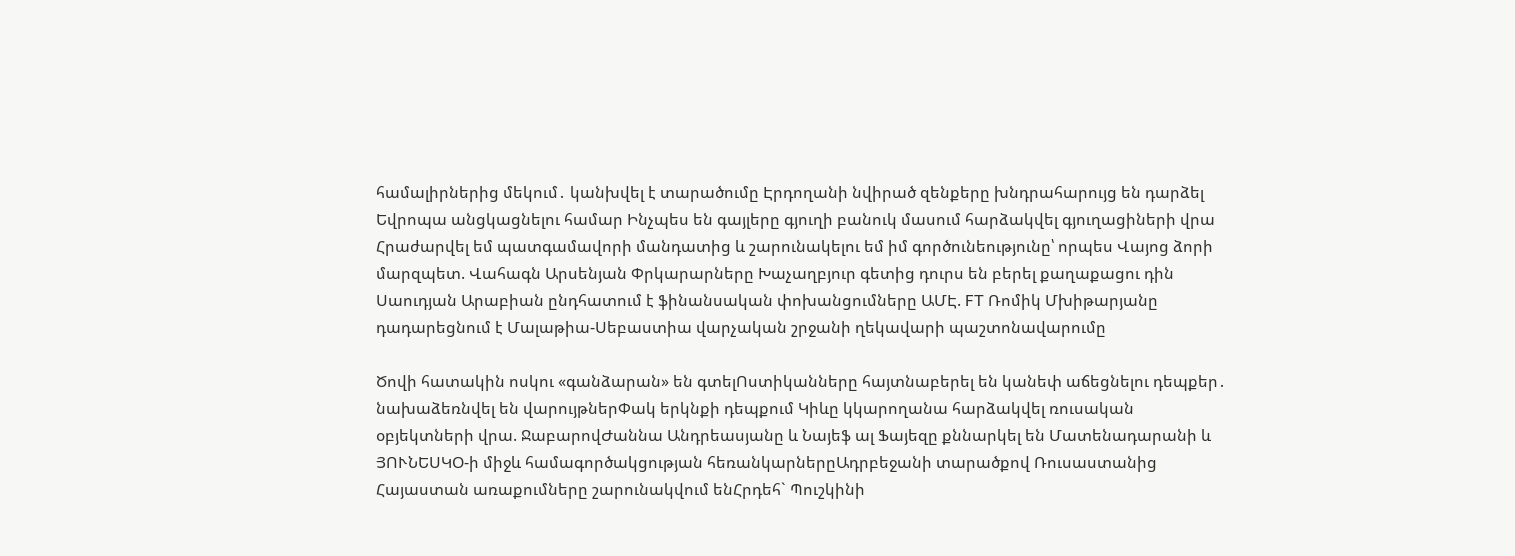համալիրներից մեկում․ կանխվել է տարածումը Էրդողանի նվիրած զենքերը խնդրահարույց են դարձել Եվրոպա անցկացնելու համար Ինչպես են գայլերը գյուղի բանուկ մասում հարձակվել գյուղացիների վրա Հրաժարվել եմ պատգամավորի մանդատից և շարունակելու եմ իմ գործունեությունը՝ որպես Վայոց ձորի մարզպետ. Վահագն Արսենյան Փրկարարները Խաչաղբյուր գետից դուրս են բերել քաղաքացու դին Սաուդյան Արաբիան ընդհատում է ֆինանսական փոխանցումները ԱՄԷ. FT Ռոմիկ Մխիթարյանը դադարեցնում է Մալաթիա-Սեբաստիա վարչական շրջանի ղեկավարի պաշտոնավարումը

Ծովի հատակին ոսկու «գանձարան» են գտելՈստիկանները հայտնաբերել են կանեփ աճեցնելու դեպքեր․ նախաձեռնվել են վարույթներՓակ երկնքի դեպքում Կիևը կկարողանա հարձակվել ռուսական օբյեկտների վրա. ՋաբարովԺաննա Անդրեասյանը և Նայեֆ ալ Ֆայեզը քննարկել են Մատենադարանի և ՅՈՒՆԵՍԿՕ-ի միջև համագործակցության հեռանկարներըԱդրբեջանի տարածքով Ռուսաստանից Հայաստան առաքումները շարունակվում ենՀրդեհ` Պուշկինի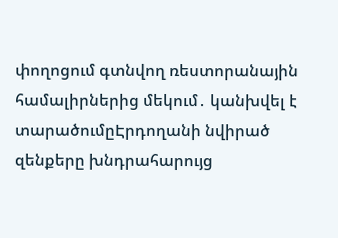փողոցում գտնվող ռեստորանային համալիրներից մեկում․ կանխվել է տարածումըԷրդողանի նվիրած զենքերը խնդրահարույց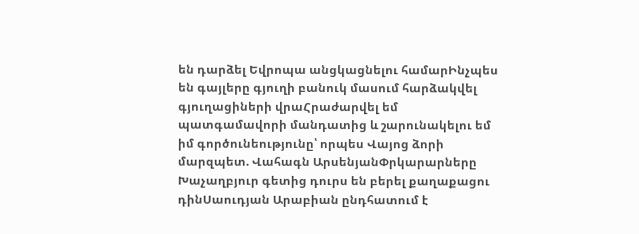են դարձել Եվրոպա անցկացնելու համարԻնչպես են գայլերը գյուղի բանուկ մասում հարձակվել գյուղացիների վրաՀրաժարվել եմ պատգամավորի մանդատից և շարունակելու եմ իմ գործունեությունը՝ որպես Վայոց ձորի մարզպետ. Վահագն ԱրսենյանՓրկարարները Խաչաղբյուր գետից դուրս են բերել քաղաքացու դինՍաուդյան Արաբիան ընդհատում է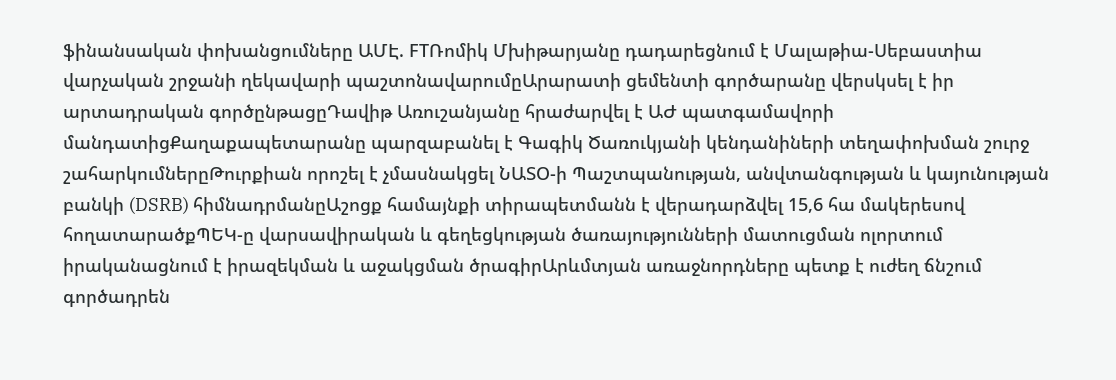ֆինանսական փոխանցումները ԱՄԷ. FTՌոմիկ Մխիթարյանը դադարեցնում է Մալաթիա-Սեբաստիա վարչական շրջանի ղեկավարի պաշտոնավարումըԱրարատի ցեմենտի գործարանը վերսկսել է իր արտադրական գործընթացըԴավիթ Առուշանյանը հրաժարվել է ԱԺ պատգամավորի մանդատիցՔաղաքապետարանը պարզաբանել է Գագիկ Ծառուկյանի կենդանիների տեղափոխման շուրջ շահարկումներըԹուրքիան որոշել է չմասնակցել ՆԱՏՕ-ի Պաշտպանության, անվտանգության և կայունության բանկի (DSRB) հիմնադրմանըԱշոցք համայնքի տիրապետմանն է վերադարձվել 15,6 հա մակերեսով հողատարածքՊԵԿ-ը վարսավիրական և գեղեցկության ծառայությունների մատուցման ոլորտում իրականացնում է իրազեկման և աջակցման ծրագիրԱրևմտյան առաջնորդները պետք է ուժեղ ճնշում գործադրեն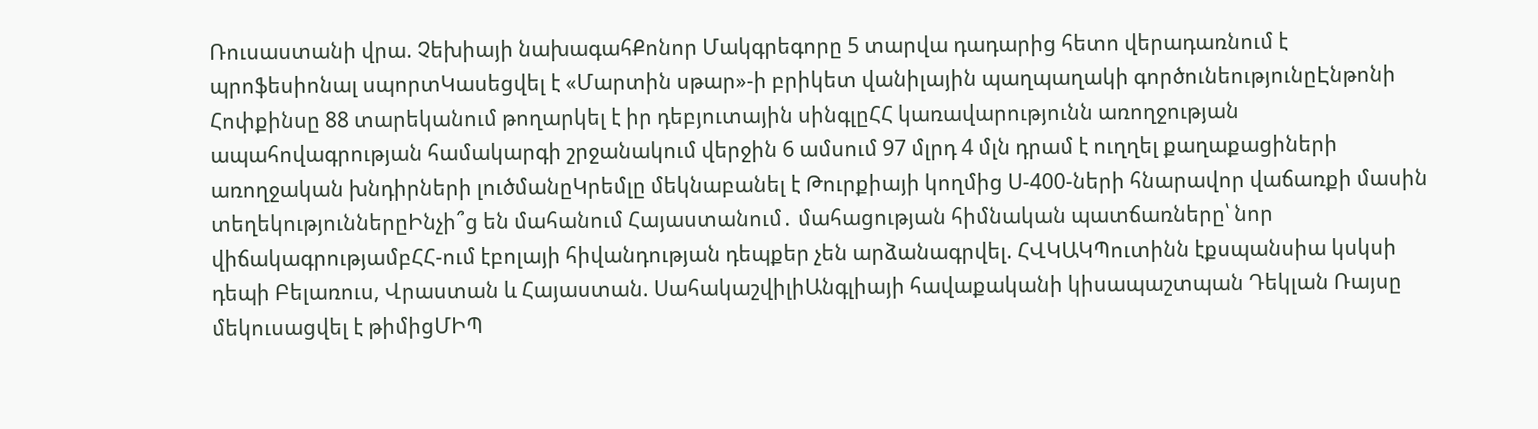Ռուսաստանի վրա. Չեխիայի նախագահՔոնոր Մակգրեգորը 5 տարվա դադարից հետո վերադառնում է պրոֆեսիոնալ սպորտԿասեցվել է «Մարտին սթար»-ի բրիկետ վանիլային պաղպաղակի գործունեությունըԷնթոնի Հոփքինսը 88 տարեկանում թողարկել է իր դեբյուտային սինգլըՀՀ կառավարությունն առողջության ապահովագրության համակարգի շրջանակում վերջին 6 ամսում 97 մլրդ 4 մլն դրամ է ուղղել քաղաքացիների առողջական խնդիրների լուծմանըԿրեմլը մեկնաբանել է Թուրքիայի կողմից Ս-400-ների հնարավոր վաճառքի մասին տեղեկություններըԻնչի՞ց են մահանում Հայաստանում․ մահացության հիմնական պատճառները՝ նոր վիճակագրությամբՀՀ-ում էբոլայի հիվանդության դեպքեր չեն արձանագրվել. ՀՎԿԱԿՊուտինն էքսպանսիա կսկսի դեպի Բելառուս, Վրաստան և Հայաստան. ՍահակաշվիլիԱնգլիայի հավաքականի կիսապաշտպան Դեկլան Ռայսը մեկուսացվել է թիմիցՄԻՊ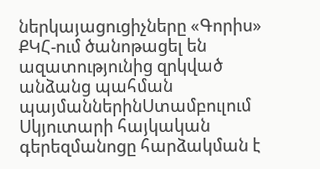ներկայացուցիչները «Գորիս» ՔԿՀ-ում ծանոթացել են ազատությունից զրկված անձանց պահման պայմաններինՍտամբուլում Սկյուտարի հայկական գերեզմանոցը հարձակման է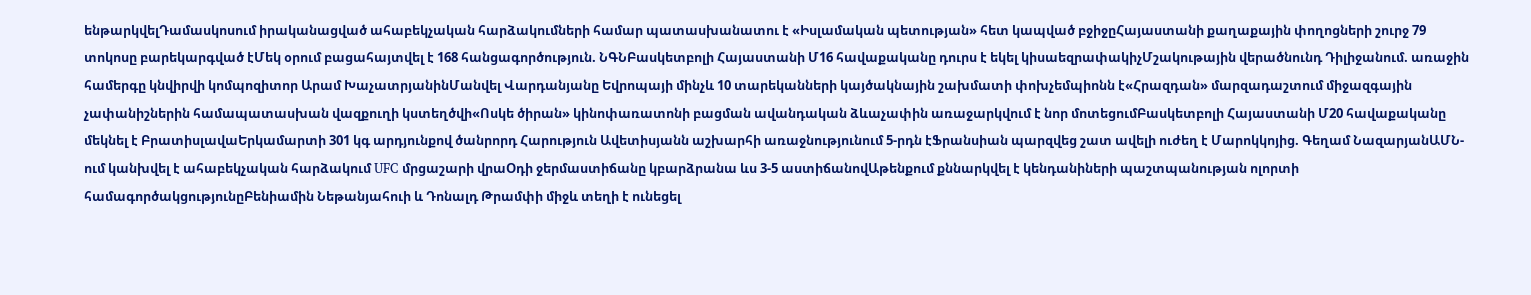ենթարկվելԴամասկոսում իրականացված ահաբեկչական հարձակումների համար պատասխանատու է «Իսլամական պետության» հետ կապված բջիջըՀայաստանի քաղաքային փողոցների շուրջ 79 տոկոսը բարեկարգված էՄեկ օրում բացահայտվել է 168 հանցագործություն. ՆԳՆԲասկետբոլի Հայաստանի Մ16 հավաքականը դուրս է եկել կիսաեզրափակիչՄշակութային վերածնունդ Դիլիջանում. առաջին համերգը կնվիրվի կոմպոզիտոր Արամ ԽաչատրյանինՄանվել Վարդանյանը Եվրոպայի մինչև 10 տարեկանների կայծակնային շախմատի փոխչեմպիոնն է«Հրազդան» մարզադաշտում միջազգային չափանիշներին համապատասխան վազքուղի կստեղծվի«Ոսկե ծիրան» կինոփառատոնի բացման ավանդական ձևաչափին առաջարկվում է նոր մոտեցումԲասկետբոլի Հայաստանի Մ20 հավաքականը մեկնել է ԲրատիսլավաԵրկամարտի 301 կգ արդյունքով ծանրորդ Հարություն Ավետիսյանն աշխարհի առաջնությունում 5-րդն էՖրանսիան պարզվեց շատ ավելի ուժեղ է Մարոկկոյից. Գեղամ ՆազարյանԱՄՆ-ում կանխվել է ահաբեկչական հարձակում UFC մրցաշարի վրաՕդի ջերմաստիճանը կբարձրանա ևս 3-5 աստիճանովԱթենքում քննարկվել է կենդանիների պաշտպանության ոլորտի համագործակցությունըԲենիամին Նեթանյահուի և Դոնալդ Թրամփի միջև տեղի է ունեցել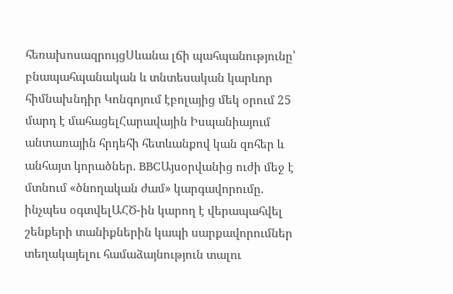հեռախոսազրույցՍևանա լճի պահպանությունը՝ բնապահպանական և տնտեսական կարևոր հիմնախնդիր Կոնգոյում էբոլայից մեկ օրում 25 մարդ է մահացելՀարավային Իսպանիայում անտառային հրդեհի հետևանքով կան զոհեր և անհայտ կորածներ. BBCԱյսօրվանից ուժի մեջ է մտնում «ծնողական ժամ» կարգավորումը. ինչպես օգտվելԱՀԾ-ին կարող է վերապահվել շենքերի տանիքներին կապի սարքավորումներ տեղակայելու համաձայնություն տալու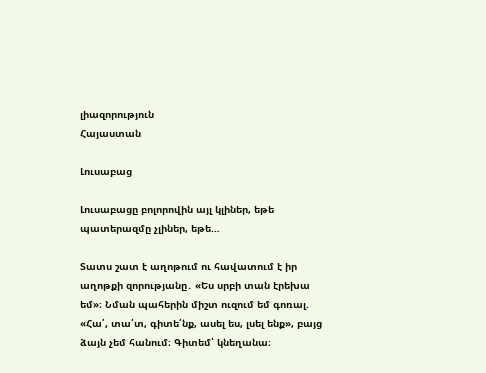լիազորություն
Հայաստան

Լուսաբաց

Լուսաբացը բոլորովին այլ կլիներ, եթե պատերազմը չլիներ, եթե…

Տատս շատ է աղոթում ու հավատում է իր աղոթքի զորությանը․ «Ես սրբի տան էրեխա եմ»։ Նման պահերին միշտ ուզում եմ գոռալ. «Հա՛, տա՛տ, գիտե՛նք, ասել ես, լսել ենք», բայց ձայն չեմ հանում։ Գիտեմ՝ կնեղանա։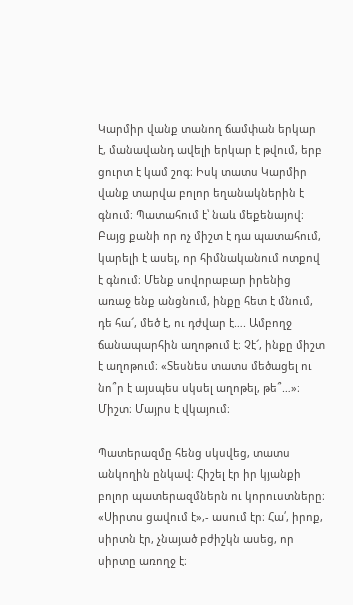Կարմիր վանք տանող ճամփան երկար է, մանավանդ ավելի երկար է թվում, երբ ցուրտ է կամ շոգ։ Իսկ տատս Կարմիր վանք տարվա բոլոր եղանակներին է գնում։ Պատահում է՝ նաև մեքենայով։ Բայց քանի որ ոչ միշտ է դա պատահում, կարելի է ասել, որ հիմնականում ոտքով է գնում։ Մենք սովորաբար իրենից առաջ ենք անցնում, ինքը հետ է մնում, դե հա՜, մեծ է, ու դժվար է…. Ամբողջ ճանապարհին աղոթում է։ Չէ՜, ինքը միշտ է աղոթում։ «Տեսնես տատս մեծացել ու նո՞ր է այսպես սկսել աղոթել, թե՞…»։ Միշտ։ Մայրս է վկայում։

Պատերազմը հենց սկսվեց, տատս անկողին ընկավ։ Հիշել էր իր կյանքի բոլոր պատերազմներն ու կորուստները։ «Սիրտս ցավում է»,- ասում էր։ Հա՛, իրոք, սիրտն էր, չնայած բժիշկն ասեց, որ սիրտը առողջ է։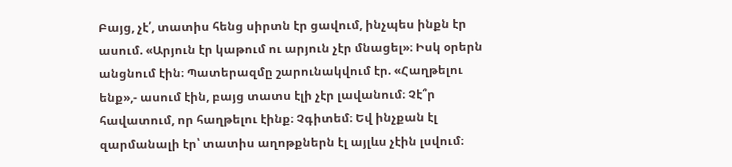Բայց, չէ՛, տատիս հենց սիրտն էր ցավում, ինչպես ինքն էր ասում. «Արյուն էր կաթում ու արյուն չէր մնացել»։ Իսկ օրերն անցնում էին։ Պատերազմը շարունակվում էր. «Հաղթելու ենք»,- ասում էին, բայց տատս էլի չէր լավանում։ Չէ՞ր հավատում, որ հաղթելու էինք։ Չգիտեմ։ Եվ ինչքան էլ զարմանալի էր՝ տատիս աղոթքներն էլ այլևս չէին լսվում։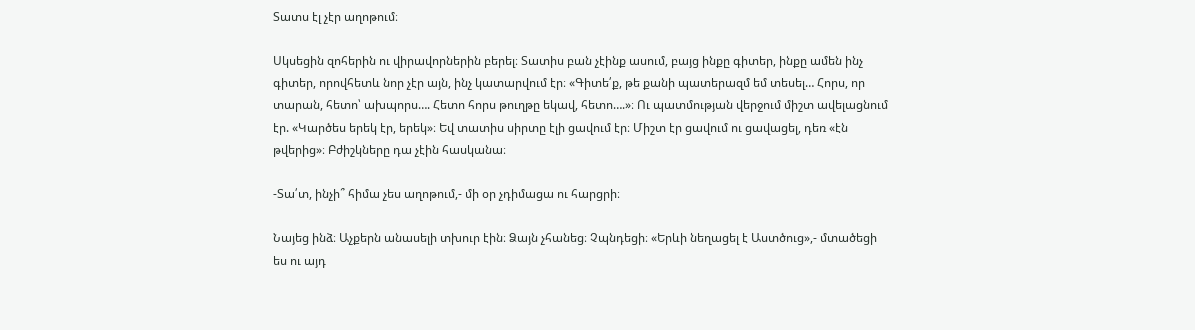Տատս էլ չէր աղոթում։

Սկսեցին զոհերին ու վիրավորներին բերել։ Տատիս բան չէինք ասում, բայց ինքը գիտեր, ինքը ամեն ինչ գիտեր, որովհետև նոր չէր այն, ինչ կատարվում էր։ «Գիտե՛ք, թե քանի պատերազմ եմ տեսել… Հորս, որ տարան, հետո՝ ախպորս…. Հետո հորս թուղթը եկավ, հետո….»։ Ու պատմության վերջում միշտ ավելացնում էր. «Կարծես երեկ էր, երեկ»։ Եվ տատիս սիրտը էլի ցավում էր։ Միշտ էր ցավում ու ցավացել, դեռ «էն թվերից»։ Բժիշկները դա չէին հասկանա։

-Տա՛տ, ինչի՞ հիմա չես աղոթում,- մի օր չդիմացա ու հարցրի։

Նայեց ինձ։ Աչքերն անասելի տխուր էին։ Ձայն չհանեց։ Չպնդեցի։ «Երևի նեղացել է Աստծուց»,- մտածեցի ես ու այդ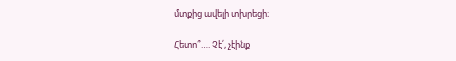մտքից ավելի տխրեցի։

Հետո՞…. Չէ՛, չէինք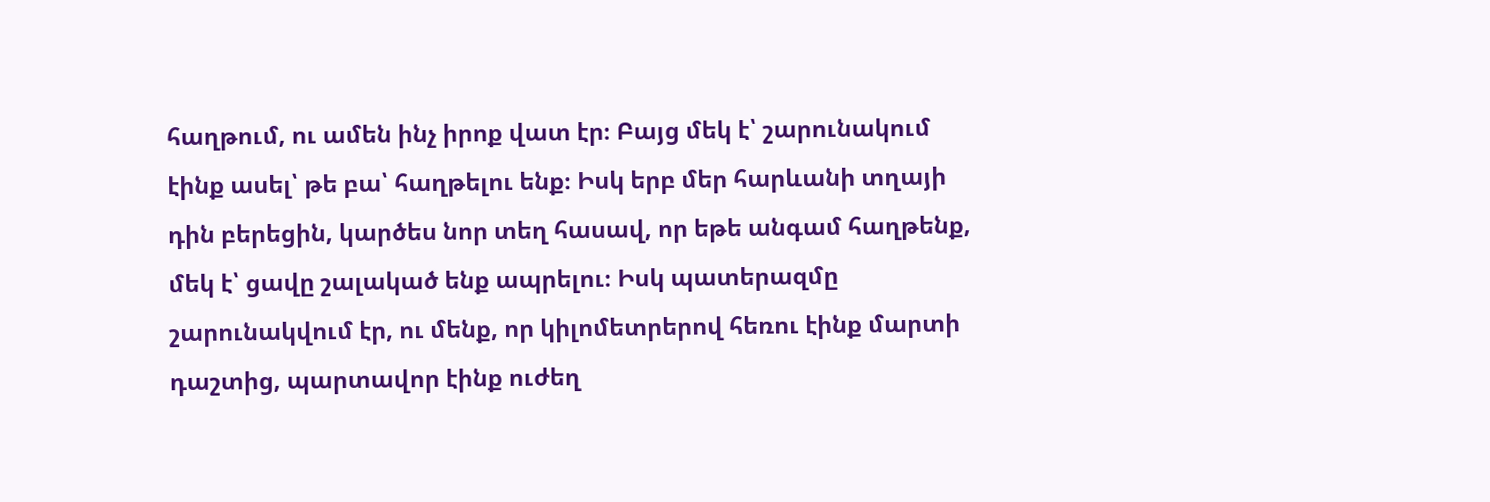հաղթում, ու ամեն ինչ իրոք վատ էր։ Բայց մեկ է՝ շարունակում էինք ասել՝ թե բա՝ հաղթելու ենք։ Իսկ երբ մեր հարևանի տղայի դին բերեցին, կարծես նոր տեղ հասավ, որ եթե անգամ հաղթենք, մեկ է՝ ցավը շալակած ենք ապրելու։ Իսկ պատերազմը շարունակվում էր, ու մենք, որ կիլոմետրերով հեռու էինք մարտի դաշտից, պարտավոր էինք ուժեղ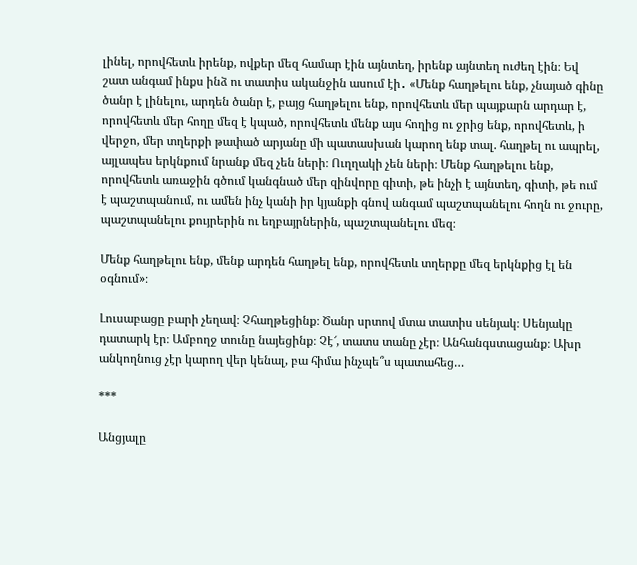լինել, որովհետև իրենք, ովքեր մեզ համար էին այնտեղ, իրենք այնտեղ ուժեղ էին։ Եվ շատ անգամ ինքս ինձ ու տատիս ականջին ասում էի․ «Մենք հաղթելու ենք, չնայած գինը ծանր է լինելու, արդեն ծանր է, բայց հաղթելու ենք, որովհետև մեր պայքարն արդար է, որովհետև մեր հողը մեզ է կպած, որովհետև մենք այս հողից ու ջրից ենք, որովհետև, ի վերջո, մեր տղերքի թափած արյանը մի պատասխան կարող ենք տալ. հաղթել ու ապրել, այլապես երկնքում նրանք մեզ չեն ների։ Ուղղակի չեն ների։ Մենք հաղթելու ենք, որովհետև առաջին գծում կանգնած մեր զինվորը գիտի, թե ինչի է այնտեղ, գիտի, թե ում է պաշտպանում, ու ամեն ինչ կանի իր կյանքի գնով անգամ պաշտպանելու հողն ու ջուրը, պաշտպանելու քույրերին ու եղբայրներին, պաշտպանելու մեզ։

Մենք հաղթելու ենք, մենք արդեն հաղթել ենք, որովհետև տղերքը մեզ երկնքից էլ են օգնում»։

Լուսաբացը բարի չեղավ։ Չհաղթեցինք։ Ծանր սրտով մտա տատիս սենյակ։ Սենյակը դատարկ էր։ Ամբողջ տունը նայեցինք։ Չէ՜, տատս տանը չէր։ Անհանգստացանք։ Ախր անկողնուց չէր կարող վեր կենալ, բա հիմա ինչպե՞ս պատահեց…

***

Անցյալը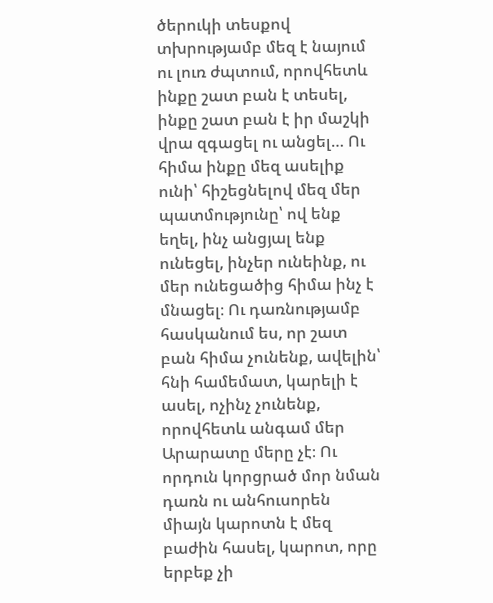ծերուկի տեսքով տխրությամբ մեզ է նայում ու լուռ ժպտում, որովհետև ինքը շատ բան է տեսել, ինքը շատ բան է իր մաշկի վրա զգացել ու անցել… Ու հիմա ինքը մեզ ասելիք ունի՝ հիշեցնելով մեզ մեր պատմությունը՝ ով ենք եղել, ինչ անցյալ ենք ունեցել, ինչեր ունեինք, ու մեր ունեցածից հիմա ինչ է մնացել։ Ու դառնությամբ հասկանում ես, որ շատ բան հիմա չունենք, ավելին՝ հնի համեմատ, կարելի է ասել, ոչինչ չունենք, որովհետև անգամ մեր Արարատը մերը չէ։ Ու որդուն կորցրած մոր նման դառն ու անհուսորեն միայն կարոտն է մեզ բաժին հասել, կարոտ, որը երբեք չի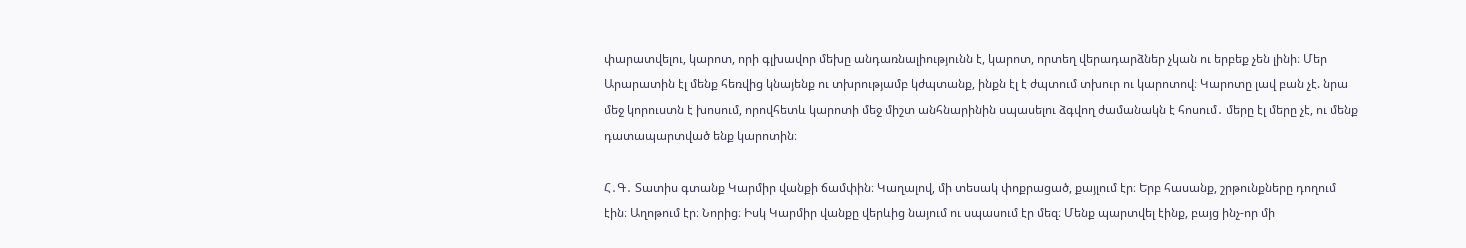փարատվելու, կարոտ, որի գլխավոր մեխը անդառնալիությունն է, կարոտ, որտեղ վերադարձներ չկան ու երբեք չեն լինի։ Մեր Արարատին էլ մենք հեռվից կնայենք ու տխրությամբ կժպտանք, ինքն էլ է ժպտում տխուր ու կարոտով։ Կարոտը լավ բան չէ. նրա մեջ կորուստն է խոսում, որովհետև կարոտի մեջ միշտ անհնարինին սպասելու ձգվող ժամանակն է հոսում․ մերը էլ մերը չէ, ու մենք դատապարտված ենք կարոտին։

Հ․Գ․ Տատիս գտանք Կարմիր վանքի ճամփին։ Կաղալով, մի տեսակ փոքրացած, քայլում էր։ Երբ հասանք, շրթունքները դողում էին։ Աղոթում էր։ Նորից։ Իսկ Կարմիր վանքը վերևից նայում ու սպասում էր մեզ։ Մենք պարտվել էինք, բայց ինչ-որ մի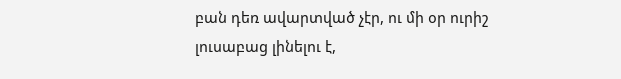բան դեռ ավարտված չէր, ու մի օր ուրիշ լուսաբաց լինելու է,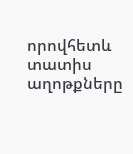որովհետև տատիս աղոթքները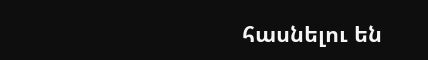հասնելու են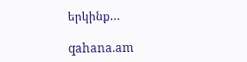երկինք…

qahana.am